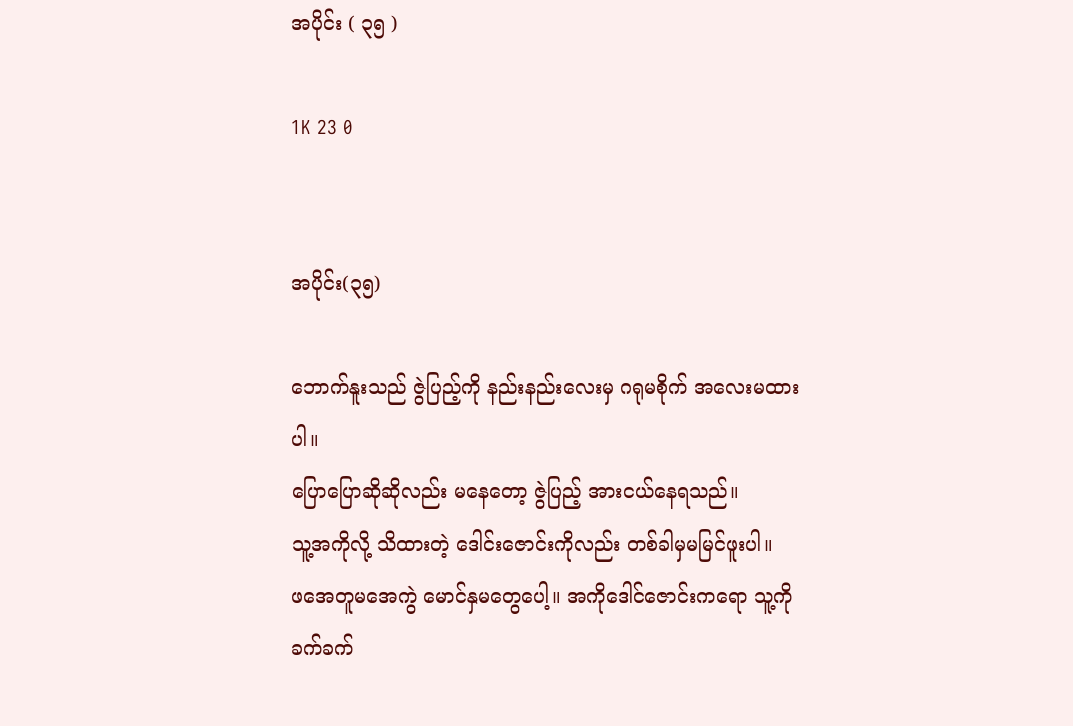အပိုင်း ( ၃၅ )

1K 23 0


အပိုင်း(၃၅)

ဘောက်နူးသည် ဇွဲပြည့်ကို နည်းနည်းလေးမှ ဂရုမစိုက် အလေးမထားပါ။
ပြောပြောဆိုဆိုလည်း မနေတော့ ဇွဲပြည့် အားငယ်နေရသည်။
သူ့အကိုလို့ သိထားတဲ့ ဒေါင်းဇောင်းကိုလည်း တစ်ခါမှမမြင်ဖူးပါ။
ဖအေတူမအေကွဲ မောင်နှမတွေပေါ့။ အကိုဒေါင်ဇောင်းကရော သူ့ကို ခက်ခက်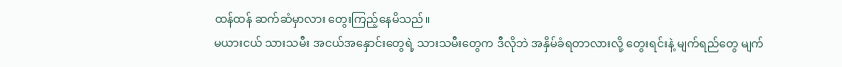ထန်ထန် ဆက်ဆံမှာလား တွေးကြည့်နေမိသည်။
မယားငယ် သားသမီး အငယ်အနှောင်းတွေရဲ့ သားသမီးတွေက ဒီလိုဘဲ အနှိမ်ခံရတာလားလို့ တွေးရင်းနဲ့ မျက်ရည်တွေ မျက်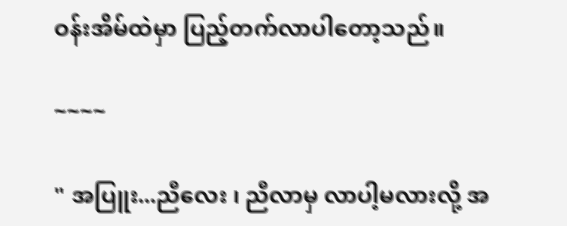ဝန်းအိမ်ထဲမှာ ပြည့်တက်လာပါတော့သည်။

~~~~

" အပြူး...ညီလေး ၊ ညီလာမှ လာပါ့မလားလို့ အ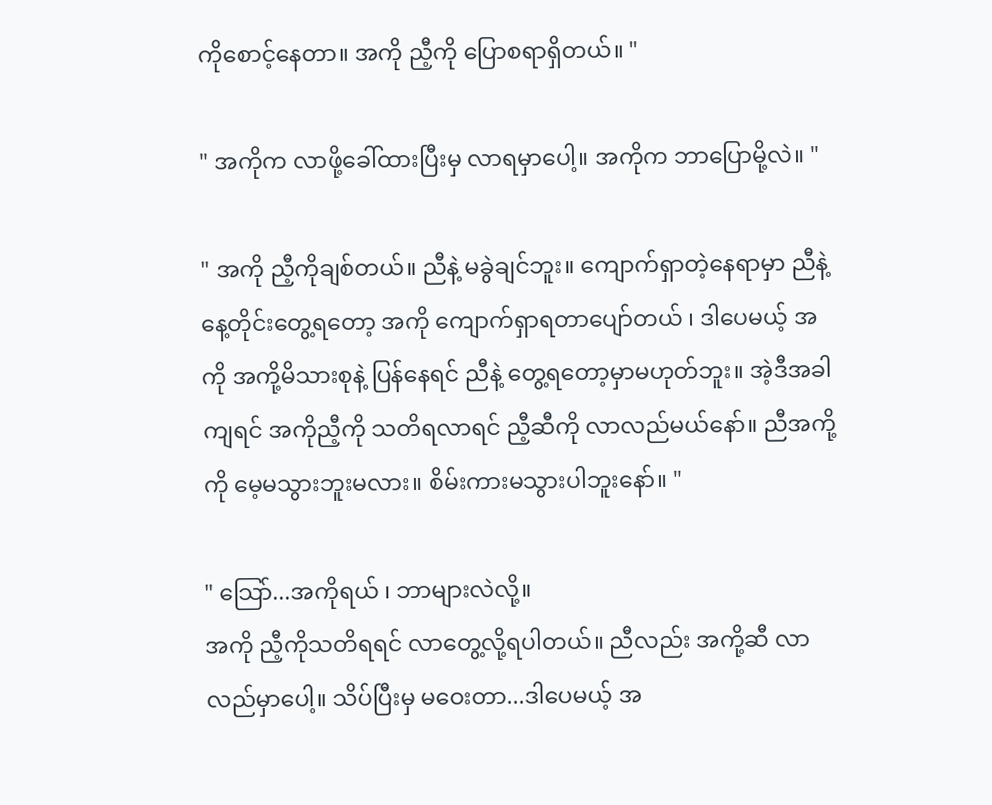ကိုစောင့်နေတာ။ အကို ညီ့ကို ပြောစရာရှိတယ်။ "

" အကိုက လာဖို့ခေါ်ထားပြီးမှ လာရမှာပေါ့။ အကိုက ဘာပြောမို့လဲ။ "

" အကို ညီ့ကိုချစ်တယ်။ ညီနဲ့ မခွဲချင်ဘူး။ ကျောက်ရှာတဲ့နေရာမှာ ညီနဲ့ နေ့တိုင်းတွေ့ရတော့ အကို ကျောက်ရှာရတာပျော်တယ် ၊ ဒါပေမယ့် အကို အကို့မိသားစုနဲ့ ပြန်နေရင် ညီနဲ့ တွေ့ရတော့မှာမဟုတ်ဘူး။ အဲ့ဒီအခါကျရင် အကိုညီ့ကို သတိရလာရင် ညီ့ဆီကို လာလည်မယ်နော်။ ညီအကို့ကို မေ့မသွားဘူးမလား။ စိမ်းကားမသွားပါဘူးနော်။ "

" သြော်...အကိုရယ် ၊ ဘာများလဲလို့။
အကို ညီ့ကိုသတိရရင် လာတွေ့လို့ရပါတယ်။ ညီလည်း အကို့ဆီ လာလည်မှာပေါ့။ သိပ်ပြီးမှ မဝေးတာ...ဒါပေမယ့် အ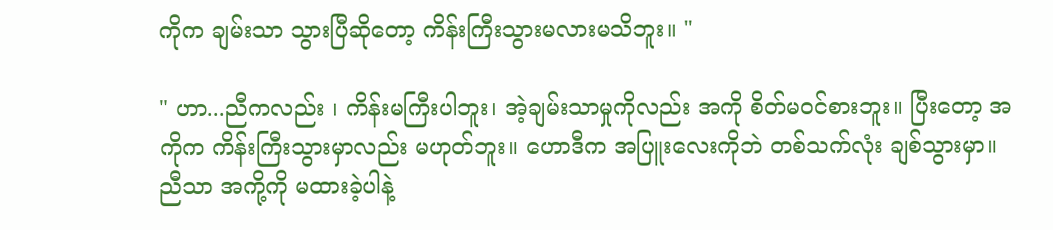ကိုက ချမ်းသာ သွားပြီဆိုတော့ ကိန်းကြီးသွားမလားမသိဘူး။ "

" ဟာ...ညီကလည်း ၊ ကိန်းမကြီးပါဘူး၊ အဲ့ချမ်းသာမှုကိုလည်း အကို စိတ်မဝင်စားဘူး။ ပြီးတော့ အကိုက ကိန်းကြီးသွားမှာလည်း မဟုတ်ဘူး။ ဟောဒီက အပြူးလေးကိုဘဲ တစ်သက်လုံး ချစ်သွားမှာ။ ညီသာ အကို့ကို မထားခဲ့ပါနဲ့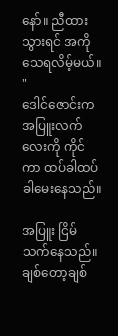နော်။ ညီထားသွားရင် အကိုသေရလိမ့်မယ်။ "
ဒေါင်ဇောင်းက အပြူးလက်လေးကို ကိုင်ကာ ထပ်ခါထပ်ခါမေးနေသည်။

အပြူး ငြိမ်သက်နေသည်။ ချစ်တော့ချစ်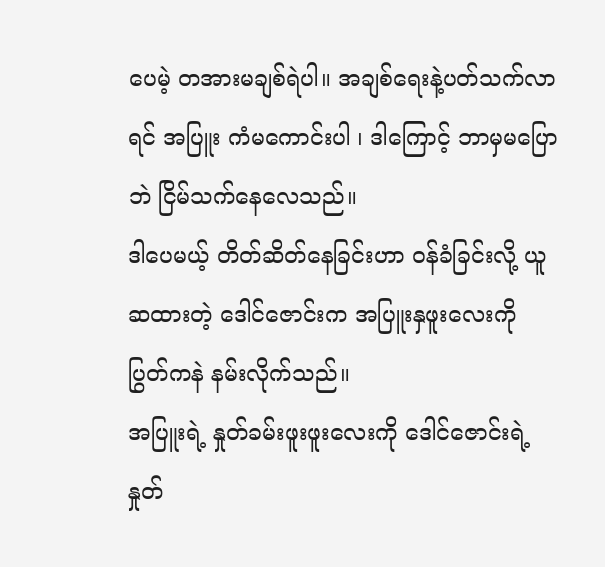ပေမဲ့ တအားမချစ်ရဲပါ။ အချစ်ရေးနဲ့ပတ်သက်လာရင် အပြူး ကံမကောင်းပါ ၊ ဒါကြောင့် ဘာမှမပြောဘဲ ငြိမ်သက်နေလေသည်။
ဒါပေမယ့် တိတ်ဆိတ်နေခြင်းဟာ ဝန်ခံခြင်းလို့ ယူဆထားတဲ့ ဒေါင်ဇောင်းက အပြူးနှဖူးလေးကို ပြွတ်ကနဲ နမ်းလိုက်သည်။
အပြူးရဲ့ နှုတ်ခမ်းဖူးဖူးလေးကို ဒေါင်ဇောင်းရဲ့ နှုတ်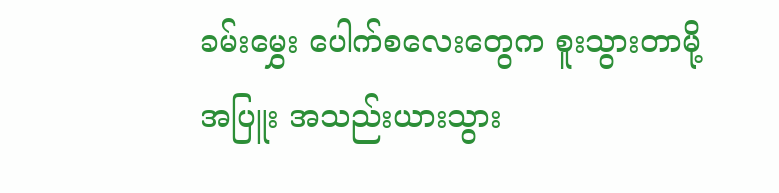ခမ်းမွှေး ပေါက်စလေးတွေက စူးသွားတာမို့ အပြူး အသည်းယားသွား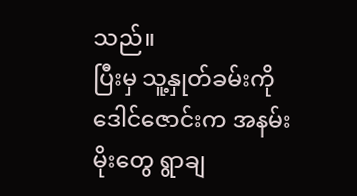သည်။
ပြီးမှ သူ့နှုတ်ခမ်းကို ဒေါင်ဇောင်းက အနမ်းမိုးတွေ ရွာချ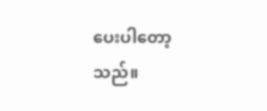ပေးပါတော့သည်။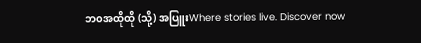ဘ၀အထိုထို (သို့) အပြူးWhere stories live. Discover now